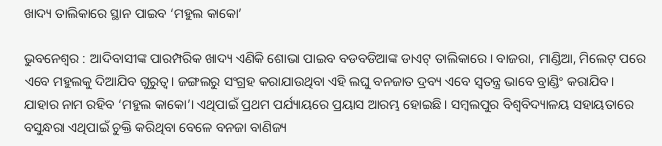ଖାଦ୍ୟ ତାଲିକାରେ ସ୍ଥାନ ପାଇବ ‘ମହୁଲ କାକୋ’

ଭୁବନେଶ୍ୱର : ଆଦିବାସୀଙ୍କ ପାରମ୍ପରିକ ଖାଦ୍ୟ ଏଣିକି ଶୋଭା ପାଇବ ବଡବଡିଆଙ୍କ ଡାଏଟ୍ ତାଲିକାରେ। ବାଜରା, ମାଣ୍ଡିଆ, ମିଲେଟ୍ ପରେ ଏବେ ମହୁଲକୁ ଦିଆଯିବ ଗୁରୁତ୍ୱ। ଜଙ୍ଗଲରୁ ସଂଗ୍ରହ କରାଯାଉଥିବା ଏହି ଲଘୁ ବନଜାତ ଦ୍ରବ୍ୟ ଏବେ ସ୍ୱତନ୍ତ୍ର ଭାବେ ବ୍ରାଣ୍ଡିଂ କରାଯିବ। ଯାହାର ନାମ ରହିବ ‘ମହୁଲ କାକୋ’। ଏଥିପାଇଁ ପ୍ରଥମ ପର୍ଯ୍ୟାୟରେ ପ୍ରୟାସ ଆରମ୍ଭ ହୋଇଛି। ସମ୍ବଲପୁର ବିଶ୍ୱବିଦ୍ୟାଳୟ ସହାୟତାରେ ବସୁନ୍ଧରା ଏଥିପାଇଁ ଚୁକ୍ତି କରିଥିବା ବେଳେ ବନଜା ବାଣିଜ୍ୟ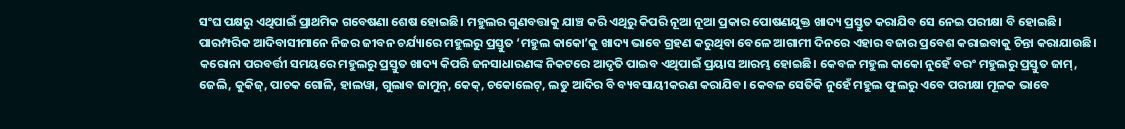ସଂଘ ପକ୍ଷରୁ ଏଥିପାଇଁ ପ୍ରାଥମିକ ଗବେଷଣା ଶେଷ ହୋଇଛି। ମହୁଲର ଗୁଣବତ୍ତାକୁ ଯାଞ୍ଚ କରି ଏଥିରୁ କିପରି ନୂଆ ନୂଆ ପ୍ରକାର ପୋଷଣଯୁକ୍ତ ଖାଦ୍ୟ ପ୍ରସ୍ତୁତ କରାଯିବ ସେ ନେଇ ପରୀକ୍ଷା ବି ହୋଇଛି। ପାରମ୍ପରିକ ଆଦିବାସୀମାନେ ନିଜର ଜୀବନ ଚର୍ଯ୍ୟାରେ ମହୁଲରୁ ପ୍ରସ୍ତୁତ ‘ମହୁଲ କାକୋ’କୁ ଖାଦ୍ୟ ଭାବେ ଗ୍ରହଣ କରୁଥିବା ବେଳେ ଆଗାମୀ ଦିନରେ ଏହାର ବଜାର ପ୍ରବେଶ କରାଇବାକୁ ଚିନ୍ତା କରାଯାଉଛି।
କରୋନା ପରବର୍ତ୍ତୀ ସମୟରେ ମହୁଲରୁ ପ୍ରସ୍ତୁତ ଖାଦ୍ୟ କିପରି ଜନସାଧାରଣଙ୍କ ନିକଟରେ ଆଦୃତି ପାଇବ ଏଥିପାଇଁ ପ୍ରୟାସ ଆରମ୍ଭ ହୋଇଛି। କେବଳ ମହୁଲ କାକୋ ନୁହେଁ ବରଂ ମହୁଲରୁ ପ୍ରସ୍ତୁତ ଜାମ୍, ଜେଲି, କୁକିଜ୍, ପାଚକ ଗୋଳି, ହାଲୱା, ଗୁଲାବ ଜାମୁନ୍, କେକ୍, ଚକୋଲେଟ୍, ଲଡୁ ଆଦିର ବି ବ୍ୟବସାୟୀକରଣ କରାଯିବ। କେବଳ ସେତିକି ନୁହେଁ ମହୁଲ ଫୁଲରୁ ଏବେ ପରୀକ୍ଷା ମୂଳକ ଭାବେ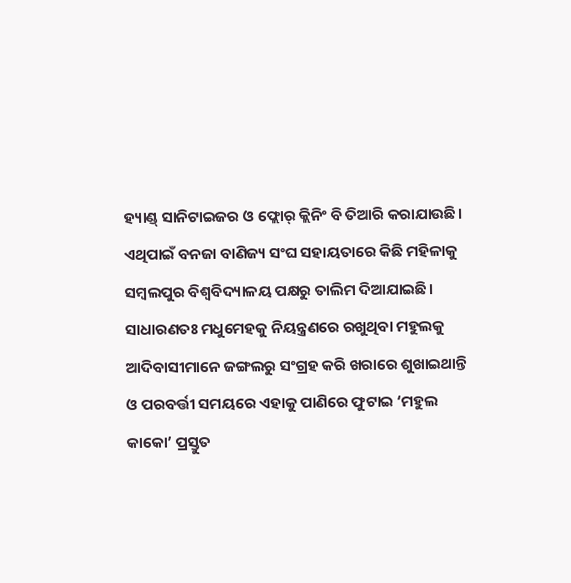ହ୍ୟାଣ୍ଡ୍ ସାନିଟାଇଜର ଓ ଫ୍ଲୋର୍ କ୍ଲିନିଂ ବି ତିଆରି କରାଯାଉଛି। ଏଥିପାଇଁ ବନଜା ବାଣିଜ୍ୟ ସଂଘ ସହାୟତାରେ କିଛି ମହିଳାକୁ ସମ୍ବଲପୁର ବିଶ୍ୱବିଦ୍ୟାଳୟ ପକ୍ଷରୁ ତାଲିମ ଦିଆଯାଇଛି। ସାଧାରଣତଃ ମଧୁମେହକୁ ନିୟନ୍ତ୍ରଣରେ ରଖୁଥିବା ମହୁଲକୁ ଆଦିବାସୀମାନେ ଜଙ୍ଗଲରୁ ସଂଗ୍ରହ କରି ଖରାରେ ଶୁଖାଇଥାନ୍ତି ଓ ପରବର୍ତ୍ତୀ ସମୟରେ ଏହାକୁ ପାଣିରେ ଫୁଟାଇ ‘ମହୁଲ କାକୋ’ ପ୍ରସ୍ତୁତ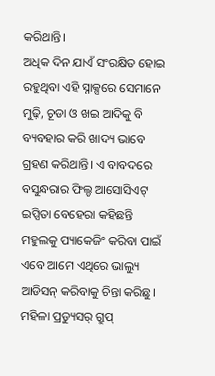କରିଥାନ୍ତି।
ଅଧିକ ଦିନ ଯାଏଁ ସଂରକ୍ଷିତ ହୋଇ ରହୁଥିବା ଏହି ସ୍ନାକ୍ସରେ ସେମାନେ ମୁଢ଼ି, ଚୂଡା ଓ ଖଇ ଆଦିକୁ ବି ବ୍ୟବହାର କରି ଖାଦ୍ୟ ଭାବେ ଗ୍ରହଣ କରିଥାନ୍ତି। ଏ ବାବଦରେ ବସୁନ୍ଧରାର ଫିଲ୍ଡ ଆସୋସିଏଟ୍ ଇପ୍ସିତା ବେହେରା କହିଛନ୍ତି ମହୁଲକୁ ପ୍ୟାକେଜିଂ କରିବା ପାଇଁ ଏବେ ଆମେ ଏଥିରେ ଭାଲ୍ୟୁ ଆଡିସନ୍ କରିବାକୁ ଚିନ୍ତା କରିଛୁ। ମହିଳା ପ୍ରଡ୍ୟୁସର୍ ଗ୍ରୁପ୍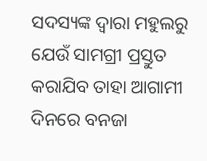ସଦସ୍ୟଙ୍କ ଦ୍ୱାରା ମହୁଲରୁ ଯେଉଁ ସାମଗ୍ରୀ ପ୍ରସ୍ତୁତ କରାଯିବ ତାହା ଆଗାମୀ ଦିନରେ ବନଜା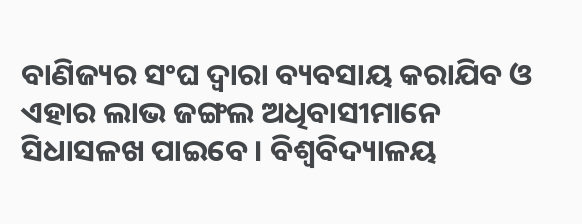ବାଣିଜ୍ୟର ସଂଘ ଦ୍ୱାରା ବ୍ୟବସାୟ କରାଯିବ ଓ ଏହାର ଲାଭ ଜଙ୍ଗଲ ଅଧିବାସୀମାନେ ସିଧାସଳଖ ପାଇବେ। ବିଶ୍ୱବିଦ୍ୟାଳୟ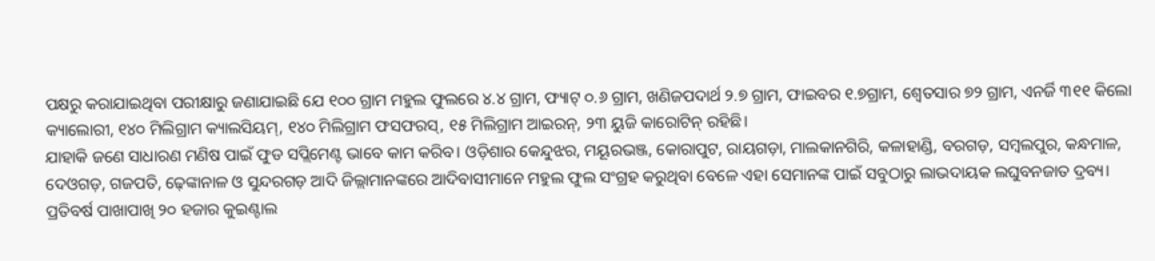ପକ୍ଷରୁ କରାଯାଇଥିବା ପରୀକ୍ଷାରୁ ଜଣାଯାଇଛି ଯେ ୧୦୦ ଗ୍ରାମ ମହୁଲ ଫୁଲରେ ୪.୪ ଗ୍ରାମ, ଫ୍ୟାଟ୍ ୦.୬ ଗ୍ରାମ, ଖଣିଜପଦାର୍ଥ ୨.୭ ଗ୍ରାମ, ଫାଇବର ୧.୭ଗ୍ରାମ, ଶ୍ୱେତସାର ୭୨ ଗ୍ରାମ, ଏନର୍ଜି ୩୧୧ କିଲୋ କ୍ୟାଲୋରୀ, ୧୪୦ ମିଲିଗ୍ରାମ କ୍ୟାଲସିୟମ୍, ୧୪୦ ମିଲିଗ୍ରାମ ଫସଫରସ୍, ୧୫ ମିଲିଗ୍ରାମ ଆଇରନ୍, ୨୩ ୟୁଜି କାରୋଟିନ୍ ରହିଛି।
ଯାହାକି ଜଣେ ସାଧାରଣ ମଣିଷ ପାଇଁ ଫୁଡ ସପ୍ଲିମେଣ୍ଟ ଭାବେ କାମ କରିବ। ଓଡ଼ିଶାର କେନ୍ଦୁଝର, ମୟୂରଭଞ୍ଜ, କୋରାପୁଟ, ରାୟଗଡ଼ା, ମାଲକାନଗିରି, କଳାହାଣ୍ଡି, ବରଗଡ଼, ସମ୍ବଲପୁର, କନ୍ଧମାଳ, ଦେଓଗଡ଼, ଗଜପତି, ଢ଼େଙ୍କାନାଳ ଓ ସୁନ୍ଦରଗଡ଼ ଆଦି ଜିଲ୍ଲାମାନଙ୍କରେ ଆଦିବାସୀମାନେ ମହୁଲ ଫୁଲ ସଂଗ୍ରହ କରୁଥିବା ବେଳେ ଏହା ସେମାନଙ୍କ ପାଇଁ ସବୁଠାରୁ ଲାଭଦାୟକ ଲଘୁବନଜାତ ଦ୍ରବ୍ୟ। ପ୍ରତିବର୍ଷ ପାଖାପାଖି ୨୦ ହଜାର କୁଇଣ୍ଟାଲ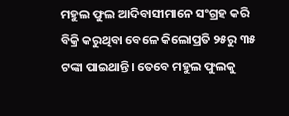ମହୁଲ ଫୁଲ ଆଦିବାସୀମାନେ ସଂଗ୍ରହ କରି ବିକ୍ରି କରୁଥିବା ବେଳେ କିଲୋପ୍ରତି ୨୫ରୁ ୩୫ ଟଙ୍କା ପାଇଥାନ୍ତି। ତେବେ ମହୁଲ ଫୁଲକୁ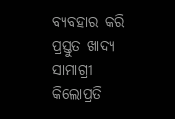ବ୍ୟବହାର କରି ପ୍ରସ୍ତୁତ ଖାଦ୍ୟ ସାମାଗ୍ରୀ କିଲୋପ୍ରତି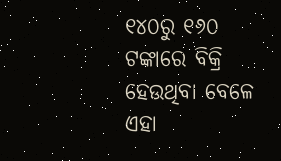୧୪୦ରୁ ୧୬୦ ଟଙ୍କାରେ ବିକ୍ରି ହେଉଥିବା ବେଳେ ଏହା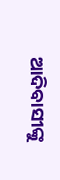ଆଦିବାସୀଙ୍କୁ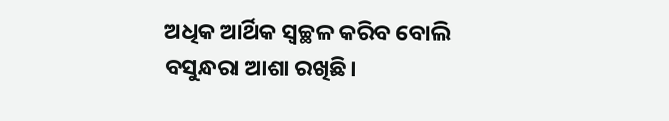ଅଧିକ ଆର୍ଥିକ ସ୍ୱଚ୍ଛଳ କରିବ ବୋଲି ବସୁନ୍ଧରା ଆଶା ରଖିଛି।